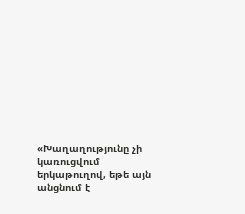«Խաղաղությունը չի կառուցվում երկաթուղով, եթե այն անցնում է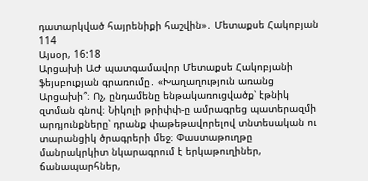դատարկված հայրենիքի հաշվին»․ Մետաքսե Հակոբյան
114
Այսօր, 16:18
Արցախի ԱԺ պատգամավոր Մետաքսե Հակոբյանի ֆեյսբուքյան գրառումը․ «Խաղաղություն առանց Արցախի՞։ Ոչ, ընդամենը ենթակառուցվածք՝ էթնիկ զտման գնով։ Նիկոլի թրիփփ-ը ամրագրեց պատերազմի արդյունքները՝ դրանք փաթեթավորելով տնտեսական ու տարանցիկ ծրագրերի մեջ։ Փաստաթուղթը մանրակրկիտ նկարագրում է երկաթուղիներ, ճանապարհներ,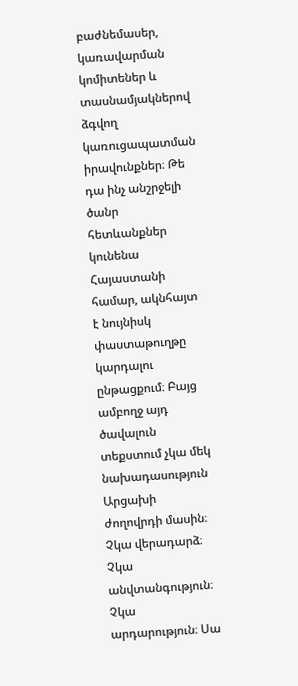բաժնեմասեր, կառավարման կոմիտեներ և տասնամյակներով ձգվող կառուցապատման իրավունքներ։ Թե դա ինչ անշրջելի ծանր հետևանքներ կունենա Հայաստանի համար, ակնհայտ է նույնիսկ փաստաթուղթը կարդալու ընթացքում։ Բայց ամբողջ այդ ծավալուն տեքստում չկա մեկ նախադասություն Արցախի ժողովրդի մասին։ Չկա վերադարձ։ Չկա անվտանգություն։ Չկա արդարություն։ Սա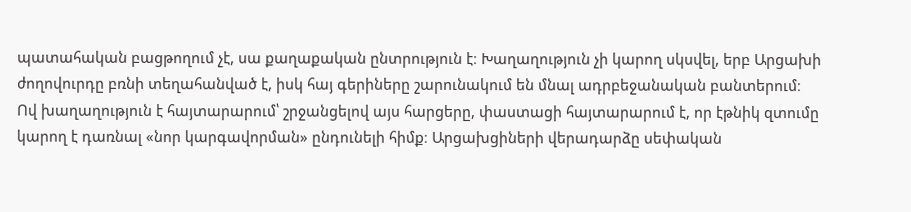պատահական բացթողում չէ, սա քաղաքական ընտրություն է։ Խաղաղություն չի կարող սկսվել, երբ Արցախի ժողովուրդը բռնի տեղահանված է, իսկ հայ գերիները շարունակում են մնալ ադրբեջանական բանտերում։ Ով խաղաղություն է հայտարարում՝ շրջանցելով այս հարցերը, փաստացի հայտարարում է, որ էթնիկ զտումը կարող է դառնալ «նոր կարգավորման» ընդունելի հիմք։ Արցախցիների վերադարձը սեփական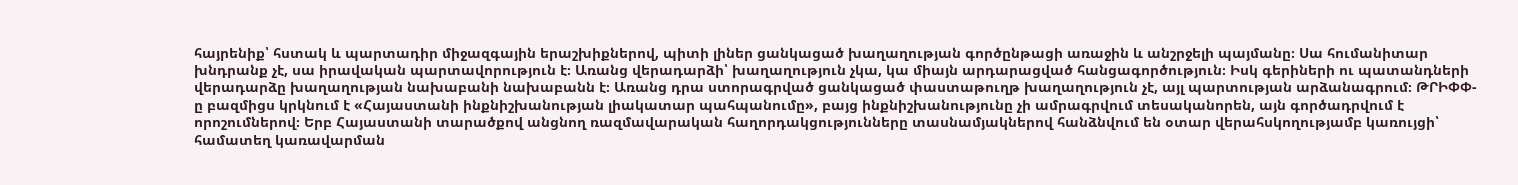հայրենիք՝ հստակ և պարտադիր միջազգային երաշխիքներով, պիտի լիներ ցանկացած խաղաղության գործընթացի առաջին և անշրջելի պայմանը։ Սա հումանիտար խնդրանք չէ, սա իրավական պարտավորություն է։ Առանց վերադարձի՝ խաղաղություն չկա, կա միայն արդարացված հանցագործություն։ Իսկ գերիների ու պատանդների վերադարձը խաղաղության նախաբանի նախաբանն է։ Առանց դրա ստորագրված ցանկացած փաստաթուղթ խաղաղություն չէ, այլ պարտության արձանագրում։ ԹՐԻՓՓ-ը բազմիցս կրկնում է «Հայաստանի ինքնիշխանության լիակատար պահպանումը», բայց ինքնիշխանությունը չի ամրագրվում տեսականորեն, այն գործադրվում է որոշումներով։ Երբ Հայաստանի տարածքով անցնող ռազմավարական հաղորդակցությունները տասնամյակներով հանձնվում են օտար վերահսկողությամբ կառույցի՝ համատեղ կառավարման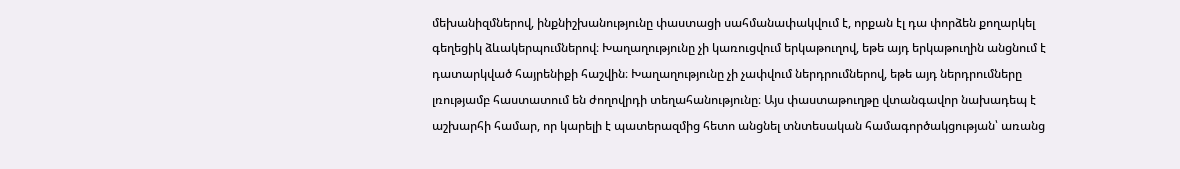մեխանիզմներով, ինքնիշխանությունը փաստացի սահմանափակվում է, որքան էլ դա փորձեն քողարկել գեղեցիկ ձևակերպումներով։ Խաղաղությունը չի կառուցվում երկաթուղով, եթե այդ երկաթուղին անցնում է դատարկված հայրենիքի հաշվին։ Խաղաղությունը չի չափվում ներդրումներով, եթե այդ ներդրումները լռությամբ հաստատում են ժողովրդի տեղահանությունը։ Այս փաստաթուղթը վտանգավոր նախադեպ է աշխարհի համար, որ կարելի է պատերազմից հետո անցնել տնտեսական համագործակցության՝ առանց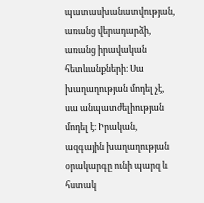պատասխանատվության, առանց վերադարձի, առանց իրավական հետևանքների։ Սա խաղաղության մոդել չէ, սա անպատժելիության մոդել է։ Իրական, ազգային խաղաղության օրակարգը ունի պարզ և հստակ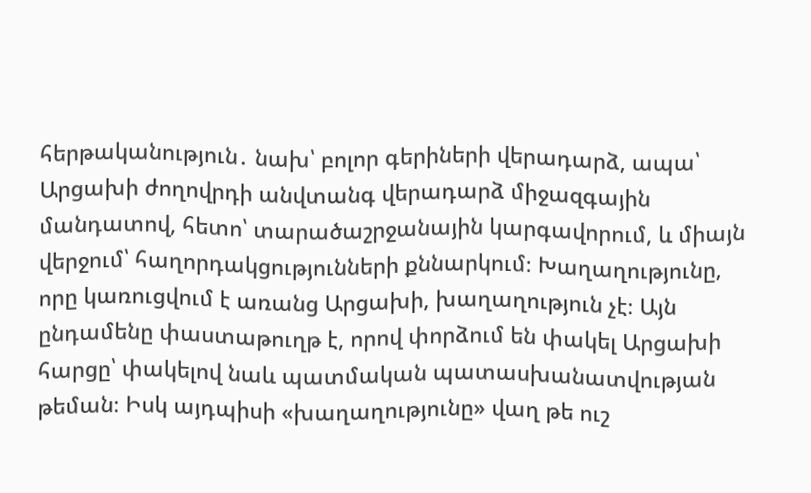հերթականություն․ նախ՝ բոլոր գերիների վերադարձ, ապա՝ Արցախի ժողովրդի անվտանգ վերադարձ միջազգային մանդատով, հետո՝ տարածաշրջանային կարգավորում, և միայն վերջում՝ հաղորդակցությունների քննարկում։ Խաղաղությունը, որը կառուցվում է առանց Արցախի, խաղաղություն չէ։ Այն ընդամենը փաստաթուղթ է, որով փորձում են փակել Արցախի հարցը՝ փակելով նաև պատմական պատասխանատվության թեման։ Իսկ այդպիսի «խաղաղությունը» վաղ թե ուշ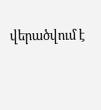վերածվում է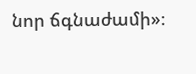նոր ճգնաժամի»։